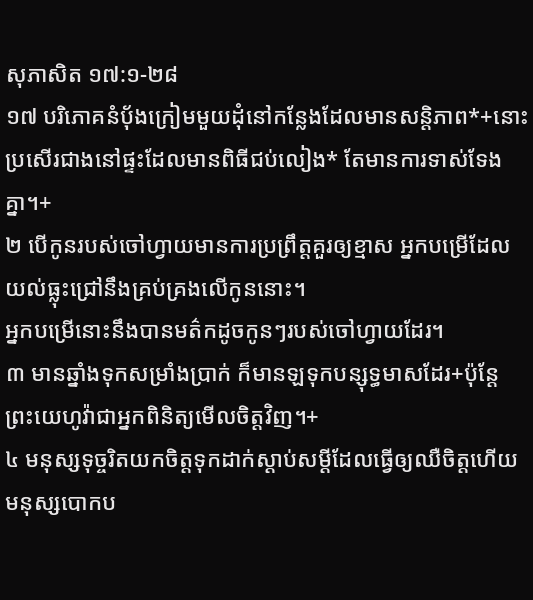សុភាសិត ១៧:១-២៨
១៧ បរិភោគនំប៉័ងក្រៀមមួយដុំនៅកន្លែងដែលមានសន្តិភាព*+នោះប្រសើរជាងនៅផ្ទះដែលមានពិធីជប់លៀង* តែមានការទាស់ទែងគ្នា។+
២ បើកូនរបស់ចៅហ្វាយមានការប្រព្រឹត្តគួរឲ្យខ្មាស អ្នកបម្រើដែលយល់ធ្លុះជ្រៅនឹងគ្រប់គ្រងលើកូននោះ។
អ្នកបម្រើនោះនឹងបានមត៌កដូចកូនៗរបស់ចៅហ្វាយដែរ។
៣ មានឆ្នាំងទុកសម្រាំងប្រាក់ ក៏មានឡទុកបន្សុទ្ធមាសដែរ+ប៉ុន្តែ ព្រះយេហូវ៉ាជាអ្នកពិនិត្យមើលចិត្តវិញ។+
៤ មនុស្សទុច្ចរិតយកចិត្តទុកដាក់ស្ដាប់សម្ដីដែលធ្វើឲ្យឈឺចិត្តហើយមនុស្សបោកប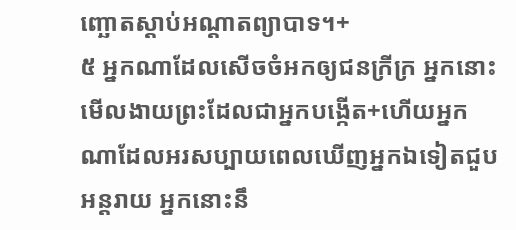ញ្ឆោតស្ដាប់អណ្ដាតព្យាបាទ។+
៥ អ្នកណាដែលសើចចំអកឲ្យជនក្រីក្រ អ្នកនោះមើលងាយព្រះដែលជាអ្នកបង្កើត+ហើយអ្នកណាដែលអរសប្បាយពេលឃើញអ្នកឯទៀតជួបអន្តរាយ អ្នកនោះនឹ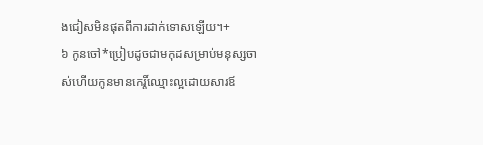ងជៀសមិនផុតពីការដាក់ទោសឡើយ។+
៦ កូនចៅ*ប្រៀបដូចជាមកុដសម្រាប់មនុស្សចាស់ហើយកូនមានកេរ្តិ៍ឈ្មោះល្អដោយសារឪ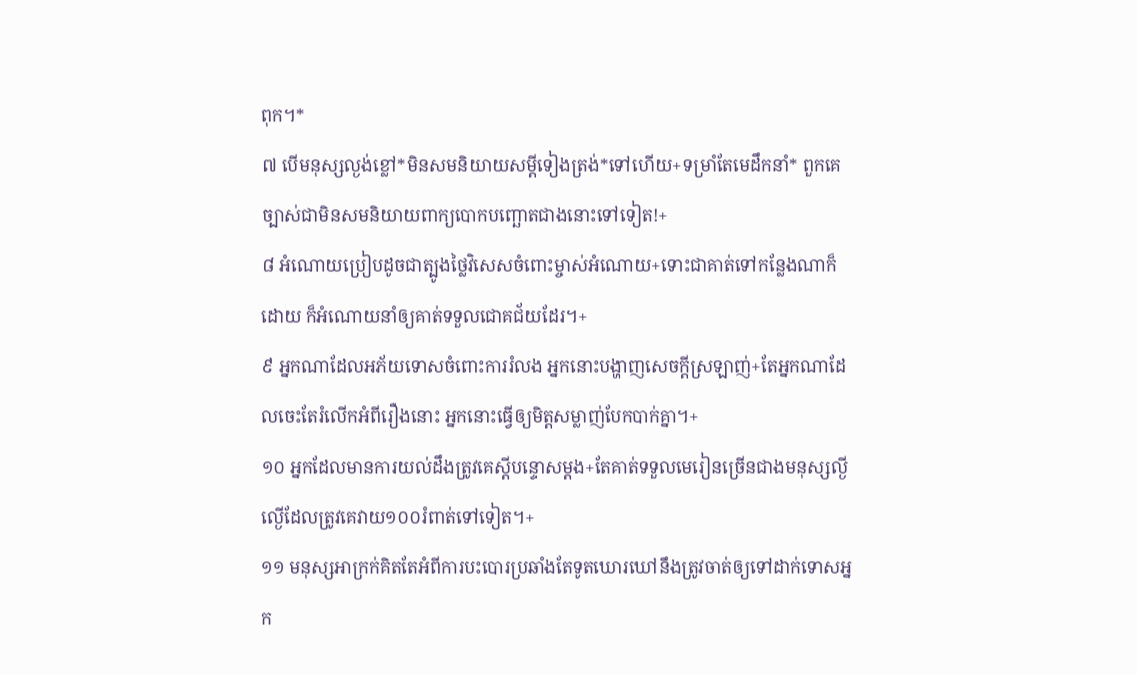ពុក។*
៧ បើមនុស្សល្ងង់ខ្លៅ*មិនសមនិយាយសម្ដីទៀងត្រង់*ទៅហើយ+ទម្រាំតែមេដឹកនាំ* ពួកគេច្បាស់ជាមិនសមនិយាយពាក្យបោកបញ្ឆោតជាងនោះទៅទៀត!+
៨ អំណោយប្រៀបដូចជាត្បូងថ្លៃវិសេសចំពោះម្ចាស់អំណោយ+ទោះជាគាត់ទៅកន្លែងណាក៏ដោយ ក៏អំណោយនាំឲ្យគាត់ទទួលជោគជ័យដែរ។+
៩ អ្នកណាដែលអភ័យទោសចំពោះការរំលង អ្នកនោះបង្ហាញសេចក្ដីស្រឡាញ់+តែអ្នកណាដែលចេះតែរំលើកអំពីរឿងនោះ អ្នកនោះធ្វើឲ្យមិត្តសម្លាញ់បែកបាក់គ្នា។+
១០ អ្នកដែលមានការយល់ដឹងត្រូវគេស្ដីបន្ទោសម្ដង+តែគាត់ទទួលមេរៀនច្រើនជាងមនុស្សល្ងីល្ងើដែលត្រូវគេវាយ១០០រំពាត់ទៅទៀត។+
១១ មនុស្សអាក្រក់គិតតែអំពីការបះបោរប្រឆាំងតែទូតឃោរឃៅនឹងត្រូវចាត់ឲ្យទៅដាក់ទោសអ្នក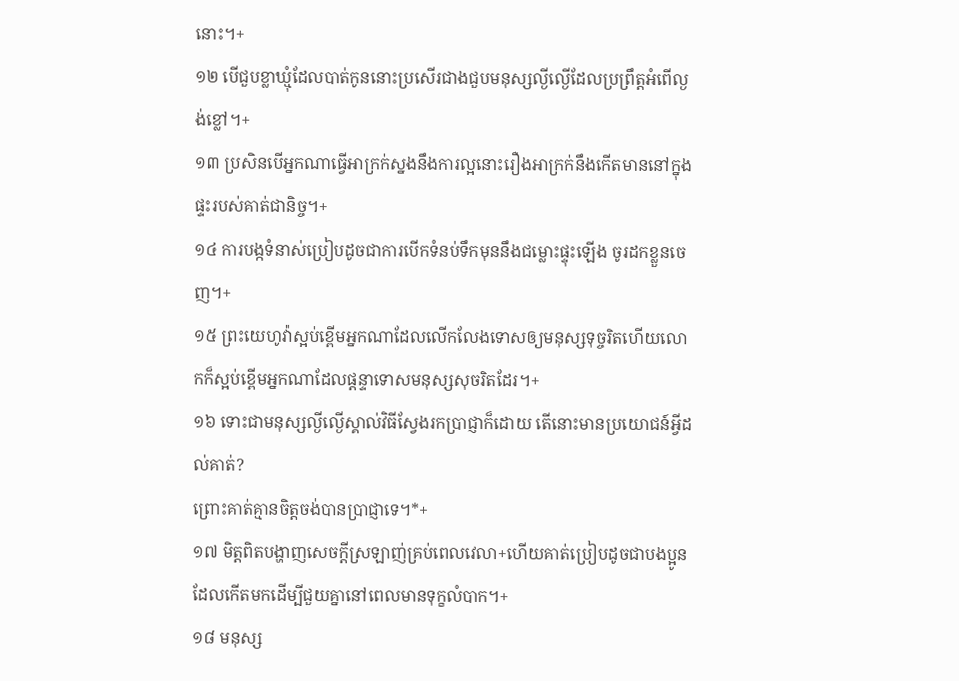នោះ។+
១២ បើជួបខ្លាឃ្មុំដែលបាត់កូននោះប្រសើរជាងជួបមនុស្សល្ងីល្ងើដែលប្រព្រឹត្តអំពើល្ងង់ខ្លៅ។+
១៣ ប្រសិនបើអ្នកណាធ្វើអាក្រក់ស្នងនឹងការល្អនោះរឿងអាក្រក់នឹងកើតមាននៅក្នុងផ្ទះរបស់គាត់ជានិច្ច។+
១៤ ការបង្កទំនាស់ប្រៀបដូចជាការបើកទំនប់ទឹកមុននឹងជម្លោះផ្ទុះឡើង ចូរដកខ្លួនចេញ។+
១៥ ព្រះយេហូវ៉ាស្អប់ខ្ពើមអ្នកណាដែលលើកលែងទោសឲ្យមនុស្សទុច្ចរិតហើយលោកក៏ស្អប់ខ្ពើមអ្នកណាដែលផ្ដន្ទាទោសមនុស្សសុចរិតដែរ។+
១៦ ទោះជាមនុស្សល្ងីល្ងើស្គាល់វិធីស្វែងរកប្រាជ្ញាក៏ដោយ តើនោះមានប្រយោជន៍អ្វីដល់គាត់?
ព្រោះគាត់គ្មានចិត្តចង់បានប្រាជ្ញាទេ។*+
១៧ មិត្តពិតបង្ហាញសេចក្ដីស្រឡាញ់គ្រប់ពេលវេលា+ហើយគាត់ប្រៀបដូចជាបងប្អូនដែលកើតមកដើម្បីជួយគ្នានៅពេលមានទុក្ខលំបាក។+
១៨ មនុស្ស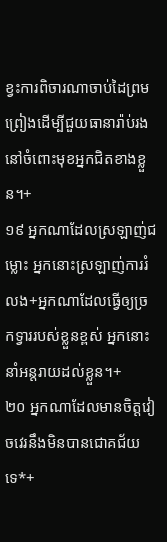ខ្វះការពិចារណាចាប់ដៃព្រមព្រៀងដើម្បីជួយធានារ៉ាប់រងនៅចំពោះមុខអ្នកជិតខាងខ្លួន។+
១៩ អ្នកណាដែលស្រឡាញ់ជម្លោះ អ្នកនោះស្រឡាញ់ការរំលង+អ្នកណាដែលធ្វើឲ្យច្រកទ្វាររបស់ខ្លួនខ្ពស់ អ្នកនោះនាំអន្តរាយដល់ខ្លួន។+
២០ អ្នកណាដែលមានចិត្តវៀចវេរនឹងមិនបានជោគជ័យទេ*+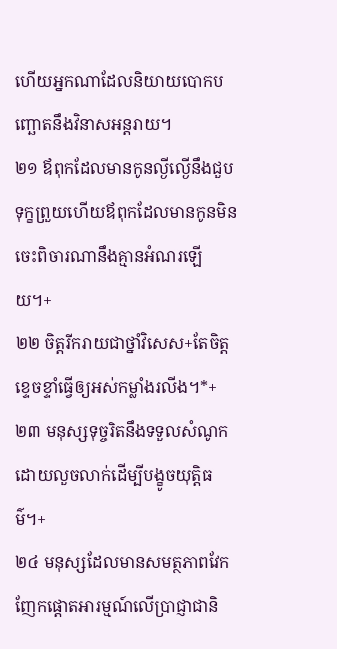ហើយអ្នកណាដែលនិយាយបោកបញ្ឆោតនឹងវិនាសអន្តរាយ។
២១ ឪពុកដែលមានកូនល្ងីល្ងើនឹងជួបទុក្ខព្រួយហើយឪពុកដែលមានកូនមិនចេះពិចារណានឹងគ្មានអំណរឡើយ។+
២២ ចិត្តរីករាយជាថ្នាំវិសេស+តែចិត្តខ្ទេចខ្ទាំធ្វើឲ្យអស់កម្លាំងរលីង។*+
២៣ មនុស្សទុច្ចរិតនឹងទទួលសំណូកដោយលួចលាក់ដើម្បីបង្ខូចយុត្តិធម៌។+
២៤ មនុស្សដែលមានសមត្ថភាពវែកញែកផ្ដោតអារម្មណ៍លើប្រាជ្ញាជានិ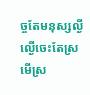ច្ចតែមនុស្សល្ងីល្ងើចេះតែស្រមើស្រ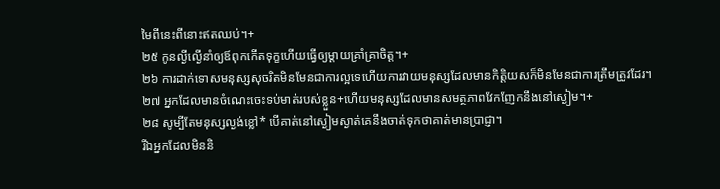មៃពីនេះពីនោះឥតឈប់។+
២៥ កូនល្ងីល្ងើនាំឲ្យឪពុកកើតទុក្ខហើយធ្វើឲ្យម្ដាយគ្រាំគ្រាចិត្ត។+
២៦ ការដាក់ទោសមនុស្សសុចរិតមិនមែនជាការល្អទេហើយការវាយមនុស្សដែលមានកិត្តិយសក៏មិនមែនជាការត្រឹមត្រូវដែរ។
២៧ អ្នកដែលមានចំណេះចេះទប់មាត់របស់ខ្លួន+ហើយមនុស្សដែលមានសមត្ថភាពវែកញែកនឹងនៅស្ងៀម។+
២៨ សូម្បីតែមនុស្សល្ងង់ខ្លៅ* បើគាត់នៅស្ងៀមស្ងាត់គេនឹងចាត់ទុកថាគាត់មានប្រាជ្ញា។
រីឯអ្នកដែលមិននិ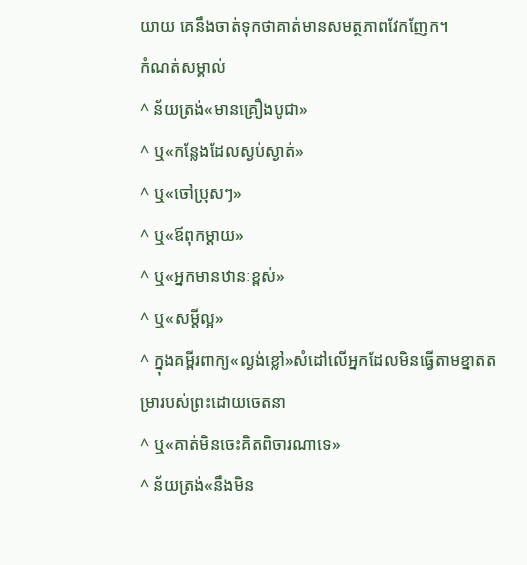យាយ គេនឹងចាត់ទុកថាគាត់មានសមត្ថភាពវែកញែក។
កំណត់សម្គាល់
^ ន័យត្រង់«មានគ្រឿងបូជា»
^ ឬ«កន្លែងដែលស្ងប់ស្ងាត់»
^ ឬ«ចៅប្រុសៗ»
^ ឬ«ឪពុកម្ដាយ»
^ ឬ«អ្នកមានឋានៈខ្ពស់»
^ ឬ«សម្ដីល្អ»
^ ក្នុងគម្ពីរពាក្យ«ល្ងង់ខ្លៅ»សំដៅលើអ្នកដែលមិនធ្វើតាមខ្នាតតម្រារបស់ព្រះដោយចេតនា
^ ឬ«គាត់មិនចេះគិតពិចារណាទេ»
^ ន័យត្រង់«នឹងមិន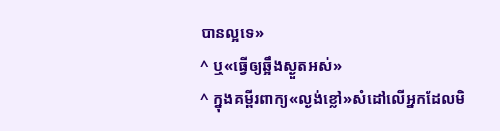បានល្អទេ»
^ ឬ«ធ្វើឲ្យឆ្អឹងស្ងួតអស់»
^ ក្នុងគម្ពីរពាក្យ«ល្ងង់ខ្លៅ»សំដៅលើអ្នកដែលមិ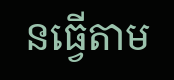នធ្វើតាម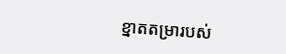ខ្នាតតម្រារបស់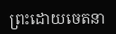ព្រះដោយចេតនា